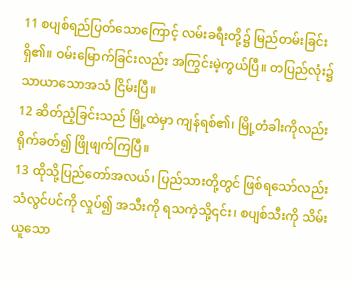11 စပျစ်ရည်ပြတ်သောကြောင့် လမ်းခရီးတို့၌ မြည်တမ်းခြင်းရှိ၏။ ဝမ်းမြောက်ခြင်းလည်း အကြွင်းမဲ့ကွယ်ပြီ။ တပြည်လုံး၌ သာယာသောအသံ ငြိမ်းပြီ။
12 ဆိတ်ညံ့ခြင်းသည် မြို့ထဲမှာ ကျန်ရစ်၏၊ မြို့တံခါးကိုလည်း ရိုက်ခတ်၍ ဖြိုဖျက်ကြပြီ။
13 ထိုသို့ပြည်တော်အလယ်၊ ပြည်သားတို့တွင် ဖြစ်ရသော်လည်း သံလွင်ပင်ကို လှုပ်၍ အသီးကို ရသကဲ့သို့၎င်း၊ စပျစ်သီးကို သိမ်းယူသော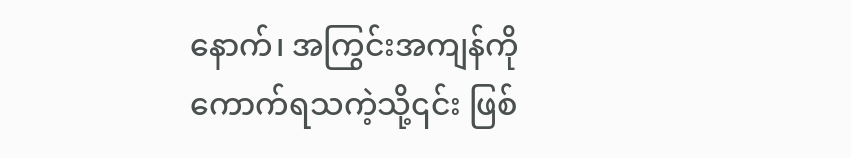နောက်၊ အကြွင်းအကျန်ကို ကောက်ရသကဲ့သို့၎င်း ဖြစ်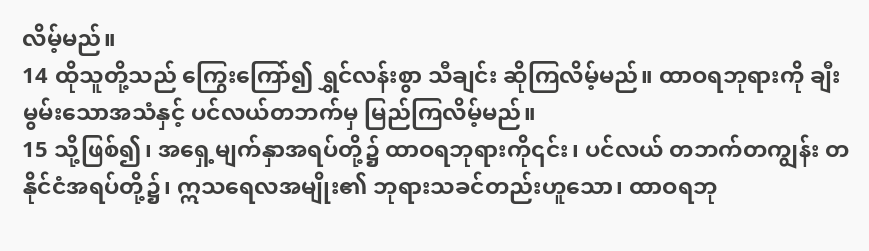လိမ့်မည်။
14 ထိုသူတို့သည် ကြွေးကြော်၍ ရွှင်လန်းစွာ သီချင်း ဆိုကြလိမ့်မည်။ ထာဝရဘုရားကို ချီးမွမ်းသောအသံနှင့် ပင်လယ်တဘက်မှ မြည်ကြလိမ့်မည်။
15 သို့ဖြစ်၍၊ အရှေ့မျက်နှာအရပ်တို့၌ ထာဝရဘုရားကို၎င်း၊ ပင်လယ် တဘက်တကျွန်း တနိုင်ငံအရပ်တို့၌၊ ဣသရေလအမျိုး၏ ဘုရားသခင်တည်းဟူသော၊ ထာဝရဘု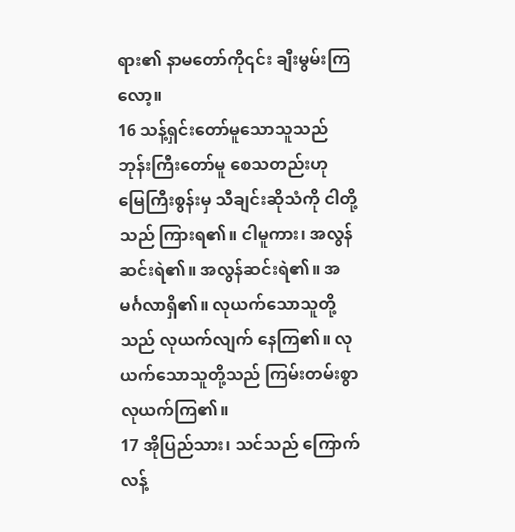ရား၏ နာမတော်ကို၎င်း ချီးမွမ်းကြလော့။
16 သန့်ရှင်းတော်မူသောသူသည် ဘုန်းကြီးတော်မူ စေသတည်းဟု မြေကြီးစွန်းမှ သီချင်းဆိုသံကို ငါတို့သည် ကြားရ၏။ ငါမူကား၊ အလွန်ဆင်းရဲ၏။ အလွန်ဆင်းရဲ၏။ အမင်္ဂလာရှိ၏။ လုယက်သောသူတို့သည် လုယက်လျက် နေကြ၏။ လုယက်သောသူတို့သည် ကြမ်းတမ်းစွာ လုယက်ကြ၏။
17 အိုပြည်သား၊ သင်သည် ကြောက်လန့်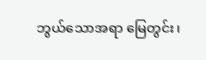ဘွယ်သောအရာ မြေတွင်း၊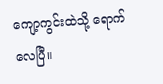ကျော့ကွင်းထဲသို့ ရောက်လေပြီ။